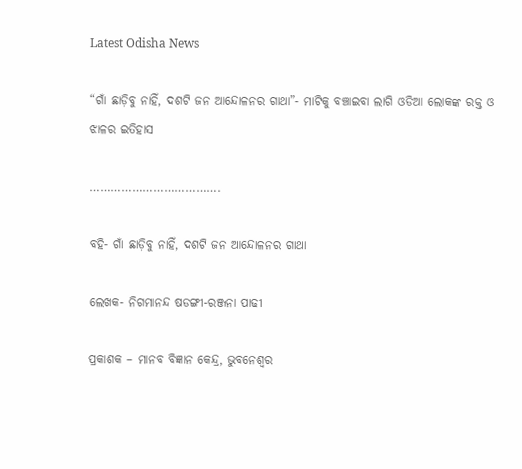Latest Odisha News

“ଗାଁ ଛାଡ଼ିବୁ ନାହିଁ, ଦଶଟି ଜନ ଆନ୍ଦୋଳନର ଗାଥା”- ମାଟିକୁ ବଞ୍ଚାଇବା ଲାଗି ଓଡିଆ ଲୋକଙ୍କ ରକ୍ତ ଓ ଝାଳର ଇତିହାସ

……………………………….

ବହି- ଗାଁ ଛାଡ଼ିବୁ ନାହିଁ, ଦଶଟି ଜନ ଆନ୍ଦୋଳନର ଗାଥା

ଲେଖକ- ନିଗମାନନ୍ଦ ଷଡଙ୍ଗୀ-ରଞ୍ଜନା ପାଢୀ

ପ୍ରକାଶକ – ମାନବ ବିଜ୍ଞାନ କେନ୍ଦ୍ର, ଭୁବନେଶ୍ୱର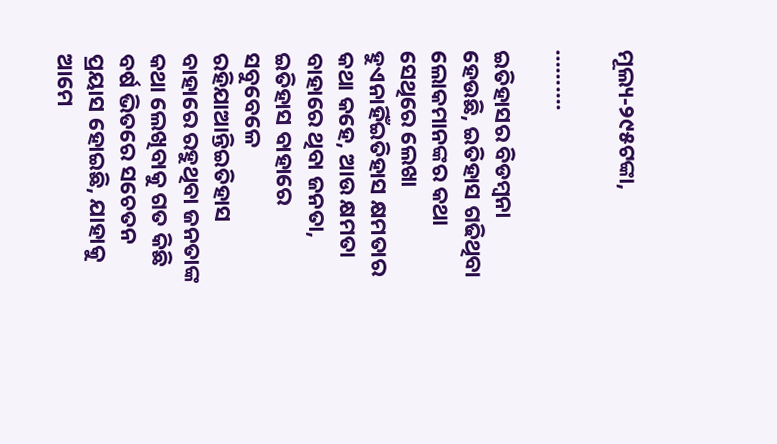ମୂଲ୍ୟ-୨୯୫ଟଙ୍କା,

……….

ଇତିହାସର ବିଡମ୍ବନା ହେଉଛି, ଇତିହାସ ଗଢିଥିବା ଲୋକମାନଙ୍କର କଥା ସେଥିରେ ଲେଖା ହୁଏନାହିଁଇତିହାସ କ୍ଷମତାର କଥା କହେ, ଆଉ କ୍ଷମତା ବାହାରେ ଥିବା ଜନତା, ଇତିହାସ ବାହାରେ ସବୁବେଳେ ରହିଯାଆନ୍ତିଇତିହାସ ବାହାରେ ରହୁଥିବା ଜନତାଙ୍କ କଥା ଲେଖିବାକୁ ଗତ କିଛି ବର୍ଷ ଭିତରେ ସଚେତନ ପ୍ରୟାସ ହୋଇଛି, ଯାହାକୁ ଆମେ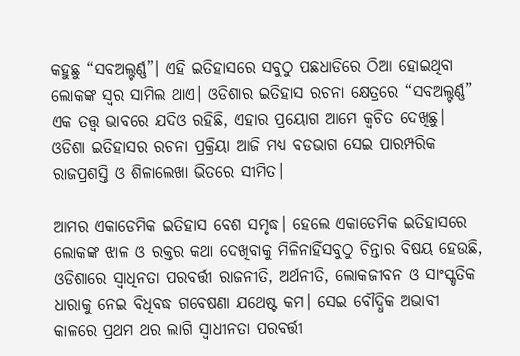କହୁଛୁ “ସବଅଲ୍ଟର୍ଣ୍ଣ”। ଏହି ଇତିହାସରେ ସବୁଠୁ ପଛଧାଡିରେ ଠିଆ ହୋଇଥିବା ଲୋକଙ୍କ ସ୍ଵର ସାମିଲ ଥାଏ। ଓଡିଶାର ଇତିହାସ ରଚନା କ୍ଷେତ୍ରରେ “ସବଅଲ୍ଟର୍ଣ୍ଣ” ଏକ ତତ୍ତ୍ଵ ଭାବରେ ଯଦିଓ ରହିଛି, ଏହାର ପ୍ରୟୋଗ ଆମେ କ୍ଵଚିତ ଦେଖିଛୁ। ଓଡିଶା ଇତିହାସର ରଚନା ପ୍ରକ୍ରିୟା ଆଜି ମଧ୍ୟ ବଡଭାଗ ସେଇ ପାରମ୍ପରିକ ରାଜପ୍ରଶସ୍ତି ଓ ଶିଳାଲେଖା ଭିତରେ ସୀମିତ।

ଆମର ଏକାଡେମିକ ଇତିହାସ ବେଶ ସମୃଦ୍ଧ। ହେଲେ ଏକାଡେମିକ ଇତିହାସରେ ଲୋକଙ୍କ ଝାଳ ଓ ରକ୍ତର କଥା ଦେଖିବାକୁ ମିଳିନାହିଁସବୁଠୁ ଚିନ୍ତାର ବିଷୟ ହେଉଛି, ଓଡିଶାରେ ସ୍ବାଧିନତା ପରବର୍ତ୍ତୀ ରାଜନୀତି, ଅର୍ଥନୀତି, ଲୋକଜୀବନ ଓ ସାଂସ୍କୃତିକ ଧାରାକୁ ନେଇ ବିଧିବଦ୍ଧ ଗବେଷଣା ଯଥେଷ୍ଟ କମ। ସେଇ ବୌଦ୍ଧିକ ଅଭାବୀ କାଳରେ ପ୍ରଥମ ଥର ଲାଗି ସ୍ଵାଧୀନତା ପରବର୍ତ୍ତୀ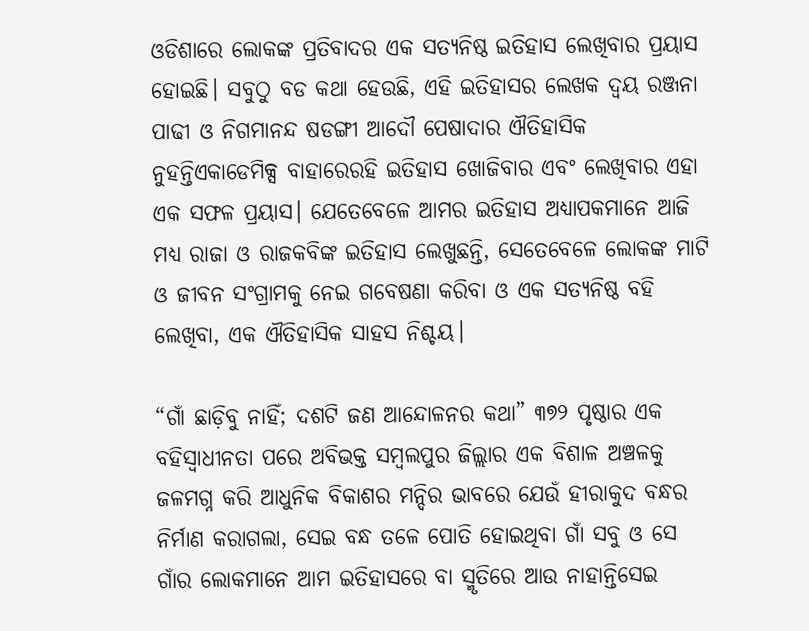ଓଡିଶାରେ ଲୋକଙ୍କ ପ୍ରତିବାଦର ଏକ ସତ୍ୟନିଷ୍ଠ ଇତିହାସ ଲେଖିବାର ପ୍ରୟାସ ହୋଇଛି। ସବୁଠୁ ବଡ କଥା ହେଉଛି, ଏହି ଇତିହାସର ଲେଖକ ଦ୍ୱୟ ରଞ୍ଜନା ପାଢୀ ଓ ନିଗମାନନ୍ଦ ଷଡଙ୍ଗୀ ଆଦୌ ପେଷାଦାର ଐତିହାସିକ ନୁହନ୍ତିଏକାଡେମିକ୍ସ ବାହାରେରହି ଇତିହାସ ଖୋଜିବାର ଏବଂ ଲେଖିବାର ଏହା ଏକ ସଫଳ ପ୍ରୟାସ। ଯେତେବେଳେ ଆମର ଇତିହାସ ଅଧ୍ୟାପକମାନେ ଆଜି ମଧ୍ୟ ରାଜା ଓ ରାଜକବିଙ୍କ ଇତିହାସ ଲେଖୁଛନ୍ତି, ସେତେବେଳେ ଲୋକଙ୍କ ମାଟି ଓ ଜୀବନ ସଂଗ୍ରାମକୁ ନେଇ ଗବେଷଣା କରିବା ଓ ଏକ ସତ୍ୟନିଷ୍ଠ ବହି ଲେଖିବା, ଏକ ଐତିହାସିକ ସାହସ ନିଶ୍ଚୟ।

“ଗାଁ ଛାଡ଼ିବୁ ନାହିଁ; ଦଶଟି ଜଣ ଆନ୍ଦୋଳନର କଥା” ୩୭୨ ପୃଷ୍ଠାର ଏକ ବହିସ୍ଵାଧୀନତା ପରେ ଅବିଭକ୍ତ ସମ୍ବଲପୁର ଜିଲ୍ଲାର ଏକ ବିଶାଳ ଅଞ୍ଚଳକୁ ଜଳମଗ୍ନ କରି ଆଧୁନିକ ବିକାଶର ମନ୍ଦିର ଭାବରେ ଯେଉଁ ହୀରାକୁଦ ବନ୍ଧର ନିର୍ମାଣ କରାଗଲା, ସେଇ ବନ୍ଧ ତଳେ ପୋତି ହୋଇଥିବା ଗାଁ ସବୁ ଓ ସେ ଗାଁର ଲୋକମାନେ ଆମ ଇତିହାସରେ ବା ସ୍ମୃତିରେ ଆଉ ନାହାନ୍ତିସେଇ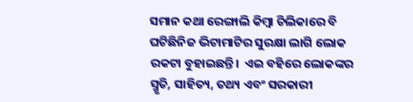ସମାନ କଥା ରେଙ୍ଗାଲି କିମ୍ବା ଚିଲିକାରେ ବି ଘଟିଛିନିଜ ଭିଟାମାଟିର ସୁରକ୍ଷା ଲାଗି ଲୋକ ରକଟା ବୁହାଇଛନ୍ତି।  ଏଇ ବହିରେ ଲୋକଙ୍କର ସ୍ମୃତି, ସାହିତ୍ୟ, ତଥ୍ୟ ଏବଂ ସରକାରୀ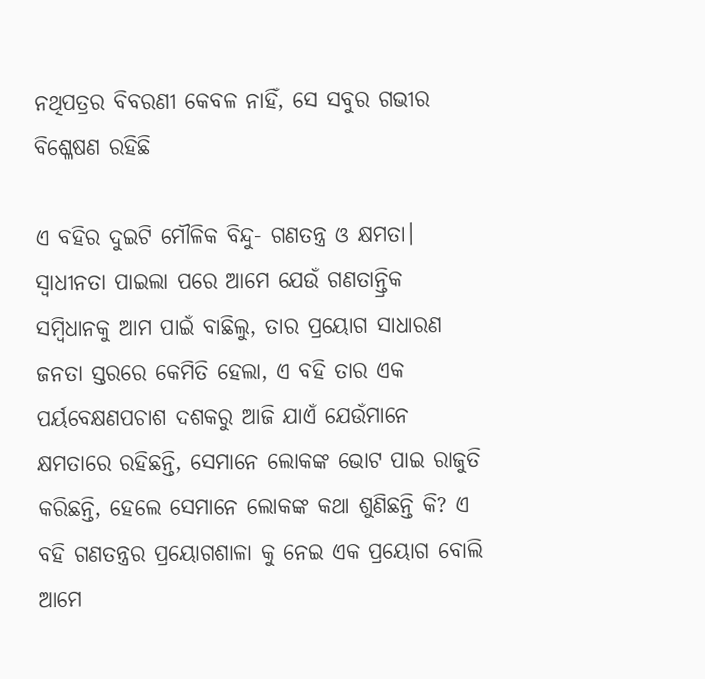ନଥିପତ୍ରର ବିବରଣୀ କେବଳ ନାହିଁ, ସେ ସବୁର ଗଭୀର ବିଶ୍ଳେଷଣ ରହିଛି

ଏ ବହିର ଦୁଇଟି ମୌଳିକ ବିନ୍ଦୁ- ଗଣତନ୍ତ୍ର ଓ କ୍ଷମତା। ସ୍ଵାଧୀନତା ପାଇଲା ପରେ ଆମେ ଯେଉଁ ଗଣତାନ୍ତ୍ରିକ ସମ୍ବିଧାନକୁ ଆମ ପାଇଁ ବାଛିଲୁ, ତାର ପ୍ରୟୋଗ ସାଧାରଣ ଜନତା ସ୍ତରରେ କେମିତି ହେଲା, ଏ ବହି ତାର ଏକ ପର୍ୟବେକ୍ଷଣପଚାଶ ଦଶକରୁ ଆଜି ଯାଏଁ ଯେଉଁମାନେ କ୍ଷମତାରେ ରହିଛନ୍ତି, ସେମାନେ ଲୋକଙ୍କ ଭୋଟ ପାଇ ରାଜୁତି କରିଛନ୍ତି, ହେଲେ ସେମାନେ ଲୋକଙ୍କ କଥା ଶୁଣିଛନ୍ତି କି? ଏ ବହି ଗଣତନ୍ତ୍ରର ପ୍ରୟୋଗଶାଳା କୁ ନେଇ ଏକ ପ୍ରୟୋଗ ବୋଲି ଆମେ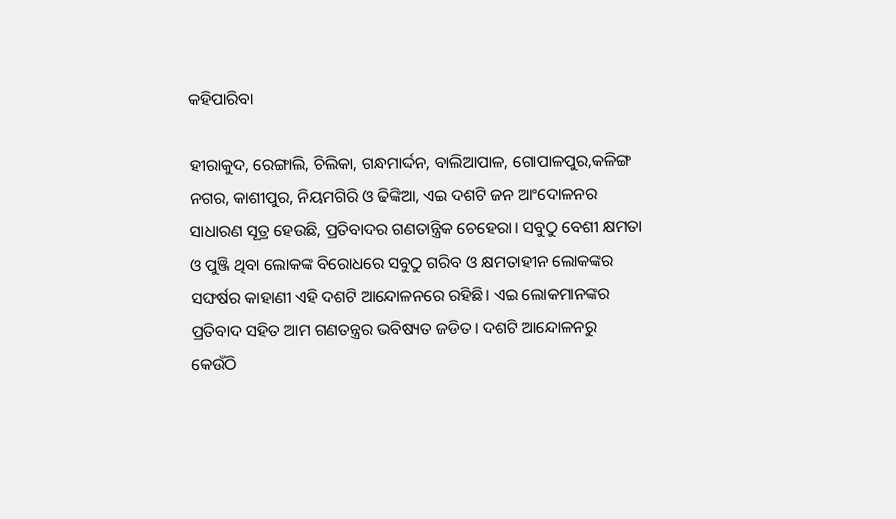କହିପାରିବା

ହୀରାକୁଦ, ରେଙ୍ଗାଲି, ଚିଲିକା, ଗନ୍ଧମାର୍ଦ୍ଦନ, ବାଲିଆପାଳ, ଗୋପାଳପୁର,କଳିଙ୍ଗ ନଗର, କାଶୀପୁର, ନିୟମଗିରି ଓ ଢିଙ୍କିଆ, ଏଇ ଦଶଟି ଜନ ଆଂଦୋଳନର ସାଧାରଣ ସୂତ୍ର ହେଉଛି, ପ୍ରତିବାଦର ଗଣତାନ୍ତ୍ରିକ ଚେହେରା। ସବୁଠୁ ବେଶୀ କ୍ଷମତା ଓ ପୁଞ୍ଜି ଥିବା ଲୋକଙ୍କ ବିରୋଧରେ ସବୁଠୁ ଗରିବ ଓ କ୍ଷମତାହୀନ ଲୋକଙ୍କର ସଙ୍ଘର୍ଷର କାହାଣୀ ଏହି ଦଶଟି ଆନ୍ଦୋଳନରେ ରହିଛି। ଏଇ ଲୋକମାନଙ୍କର ପ୍ରତିବାଦ ସହିତ ଆମ ଗଣତନ୍ତ୍ରର ଭବିଷ୍ୟତ ଜଡିତ। ଦଶଟି ଆନ୍ଦୋଳନରୁ କେଉଁଠି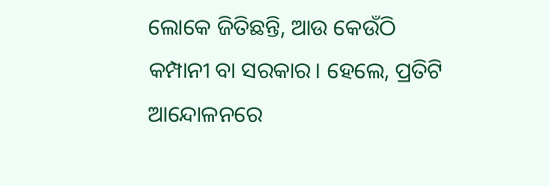ଲୋକେ ଜିତିଛନ୍ତି, ଆଉ କେଉଁଠି କମ୍ପାନୀ ବା ସରକାର। ହେଲେ, ପ୍ରତିଟି ଆନ୍ଦୋଳନରେ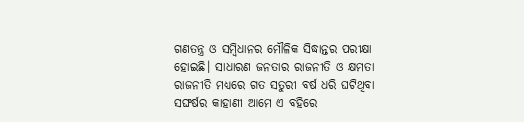ଗଣତନ୍ତ୍ର ଓ ସମ୍ବିଧାନର ମୌଳିକ ସିଦ୍ଧାନ୍ତର ପରୀକ୍ଷା ହୋଇଛି। ସାଧାରଣ ଜନତାର ରାଜନୀତି ଓ କ୍ଷମତା ରାଜନୀତି ମଧ୍ୟରେ ଗତ ସତୁରୀ ବର୍ଷ ଧରି ଘଟିଥିବା ସଙ୍ଘର୍ଷର କାହାଣୀ ଆମେ ଏ ବହିରେ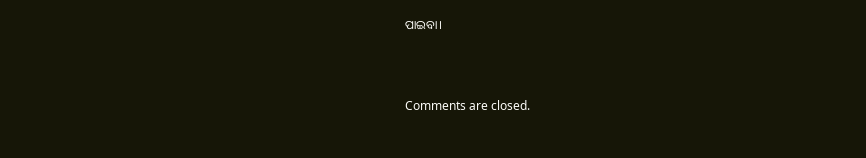ପାଇବା।



Comments are closed.